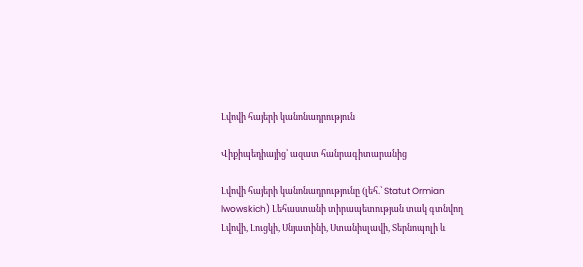Լվովի հայերի կանոնադրություն

Վիքիպեդիայից՝ ազատ հանրագիտարանից

Լվովի հայերի կանոնադրությունը (լեհ.՝ Statut Ormian lwowskich) Լեհաստանի տիրապետության տակ գտնվող Լվովի, Լուցկի, Սնյատինի, Ստանիսլավի, Տերնոպոլի և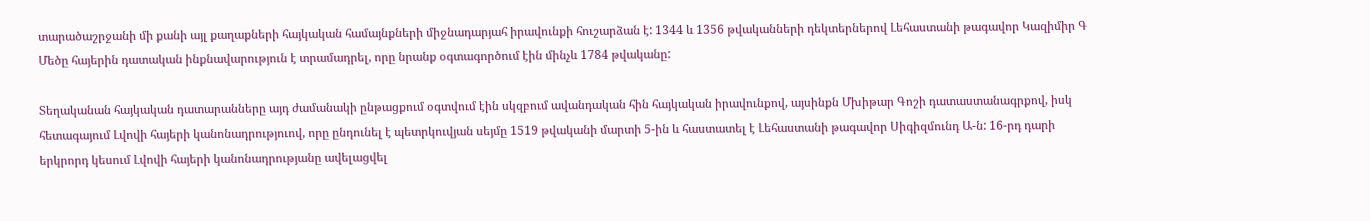տարածաշրջանի մի քանի այլ քաղաքների հայկական համայնքների միջնադարյահ իրավունքի հուշարձան է: 1344 և 1356 թվականների դեկտերներով Լեհաստանի թագավոր Կազիմիր Գ Մեծը հայերին դատական ինքնավարություն է տրամադրել, որը նրանք օգտագործում էին մինչև 1784 թվականը:

Տեղականան հայկական դատարանները այդ ժամանակի ընթացքում օգտվում էին սկզբում ավանդական հին հայկական իրավունքով, այսինքն Մխիթար Գոշի դատաստանագրքով, իսկ հետագայում Լվովի հայերի կանոնադրություով, որը ընդունել է պետրկուվյան սեյմը 1519 թվականի մարտի 5-ին և հաստատել է Լեհաստանի թագավոր Սիգիզմունդ Ա-ն: 16-րդ դարի երկրորդ կեսում Լվովի հայերի կանոնադրությանը ավելացվել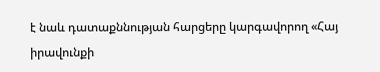է նաև դատաքննության հարցերը կարգավորող «Հայ իրավունքի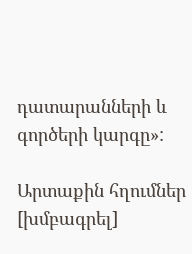դատարանների և գործերի կարգը»:

Արտաքին հղումներ [խմբագրել]